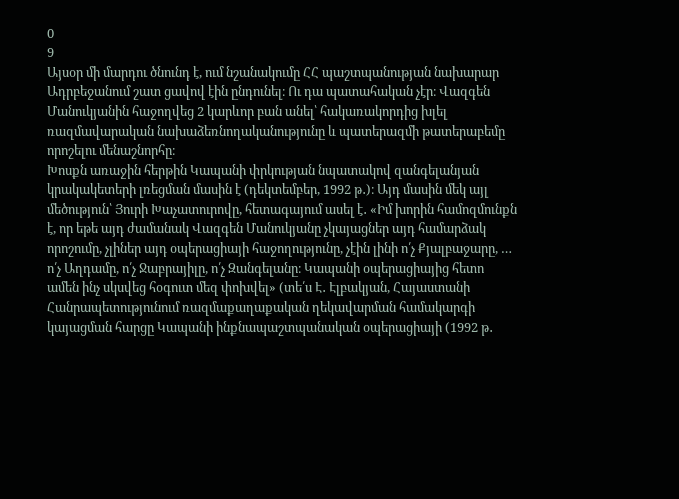0
9
Այսօր մի մարդու ծնունդ է, ում նշանակումը ՀՀ պաշտպանության նախարար Ադրբեջանում շատ ցավով էին ընդունել։ Ու դա պատահական չէր։ Վազգեն Մանուկյանին հաջողվեց 2 կարևոր բան անել՝ հակառակորդից խլել ռազմավարական նախաձեռնողականությունը և պատերազմի թատերաբեմը որոշելու մենաշնորհը։
Խոսքն առաջին հերթին Կապանի փրկության նպատակով զանգելանյան կրակակետերի լռեցման մասին է (դեկտեմբեր, 1992 թ․)։ Այդ մասին մեկ այլ մեծություն՝ Յուրի Խաչատուրովը, հետագայում ասել է․ «Իմ խորին համոզմունքն է, որ եթե այդ ժամանակ Վազգեն Մանուկյանը չկայացներ այդ համարձակ որոշումը, չլիներ այդ օպերացիայի հաջողությունը, չէին լինի ո՛չ Քյալբաջարը, … ո՛չ Աղդամը, ո՛չ Ջաբրայիլը, ո՛չ Զանգելանը։ Կապանի օպերացիայից հետո ամեն ինչ սկսվեց հօգուտ մեզ փոխվել» (տե՛ս Է․ Էլբակյան, Հայաստանի Հանրապետությունում ռազմաքաղաքական ղեկավարման համակարգի կայացման հարցը Կապանի ինքնապաշտպանական օպերացիայի (1992 թ․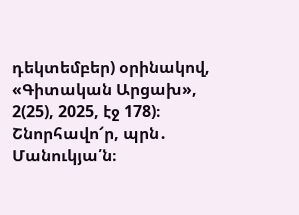դեկտեմբեր) օրինակով, «Գիտական Արցախ», 2(25), 2025, էջ 178)։
Շնորհավո՜ր, պրն․ Մանուկյա՛ն։